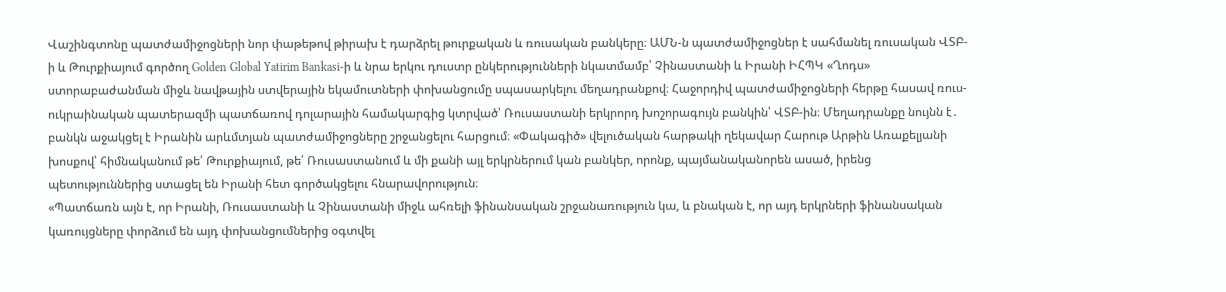Վաշինգտոնը պատժամիջոցների նոր փաթեթով թիրախ է դարձրել թուրքական և ռուսական բանկերը։ ԱՄՆ-ն պատժամիջոցներ է սահմանել ռուսական ՎՏԲ-ի և Թուրքիայում գործող Golden Global Yatirim Bankasi-ի և նրա երկու դուստր ընկերությունների նկատմամբ՝ Չինաստանի և Իրանի ԻՀՊԿ «Ղոդս» ստորաբաժանման միջև նավթային ստվերային եկամուտների փոխանցումը սպասարկելու մեղադրանքով։ Հաջորդիվ պատժամիջոցների հերթը հասավ ռուս-ուկրաինական պատերազմի պատճառով դոլարային համակարգից կտրված՝ Ռուսաստանի երկրորդ խոշորագույն բանկին՝ ՎՏԲ-ին։ Մեղադրանքը նույնն է․ բանկն աջակցել է Իրանին արևմտյան պատժամիջոցները շրջանցելու հարցում։ «Փակագիծ» վելուծական հարթակի ղեկավար Հարութ Արթին Առաքելյանի խոսքով՝ հիմնականում թե՛ Թուրքիայում, թե՛ Ռուսաստանում և մի քանի այլ երկրներում կան բանկեր, որոնք, պայմանականորեն ասած, իրենց պետություններից ստացել են Իրանի հետ գործակցելու հնարավորություն։
«Պատճառն այն է, որ Իրանի, Ռուսաստանի և Չինաստանի միջև ահռելի ֆինանսական շրջանառություն կա, և բնական է, որ այդ երկրների ֆինանսական կառույցները փորձում են այդ փոխանցումներից օգտվել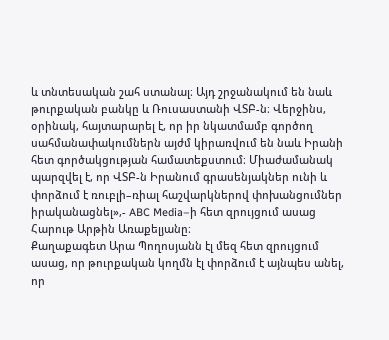և տնտեսական շահ ստանալ։ Այդ շրջանակում են նաև թուրքական բանկը և Ռուսաստանի ՎՏԲ-ն։ Վերջինս, օրինակ, հայտարարել է, որ իր նկատմամբ գործող սահմանափակումներն այժմ կիրառվում են նաև Իրանի հետ գործակցության համատեքստում։ Միաժամանակ պարզվել է, որ ՎՏԲ-ն Իրանում գրասենյակներ ունի և փորձում է ռուբլի–ռիալ հաշվարկներով փոխանցումներ իրականացնել»,- ABC Media–ի հետ զրույցում ասաց Հարութ Արթին Առաքելյանը։
Քաղաքագետ Արա Պողոսյանն էլ մեզ հետ զրույցում ասաց, որ թուրքական կողմն էլ փորձում է այնպես անել, որ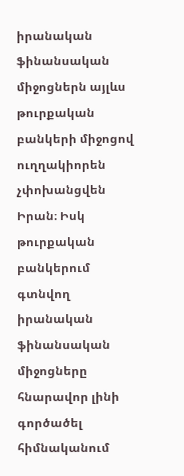իրանական ֆինանսական միջոցներն այլևս թուրքական բանկերի միջոցով ուղղակիորեն չփոխանցվեն Իրան։ Իսկ թուրքական բանկերում գտնվող իրանական ֆինանսական միջոցները հնարավոր լինի գործածել հիմնականում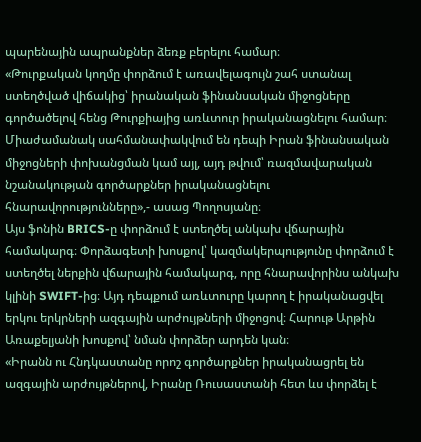պարենային ապրանքներ ձեռք բերելու համար։
«Թուրքական կողմը փորձում է առավելագույն շահ ստանալ ստեղծված վիճակից՝ իրանական ֆինանսական միջոցները գործածելով հենց Թուրքիայից առևտուր իրականացնելու համար։ Միաժամանակ սահմանափակվում են դեպի Իրան ֆինանսական միջոցների փոխանցման կամ այլ, այդ թվում՝ ռազմավարական նշանակության գործարքներ իրականացնելու հնարավորությունները»,- ասաց Պողոսյանը։
Այս ֆոնին BRICS-ը փորձում է ստեղծել անկախ վճարային համակարգ։ Փորձագետի խոսքով՝ կազմակերպությունը փորձում է ստեղծել ներքին վճարային համակարգ, որը հնարավորինս անկախ կլինի SWIFT-ից։ Այդ դեպքում առևտուրը կարող է իրականացվել երկու երկրների ազգային արժույթների միջոցով։ Հարութ Արթին Առաքելյանի խոսքով՝ նման փորձեր արդեն կան։
«Իրանն ու Հնդկաստանը որոշ գործարքներ իրականացրել են ազգային արժույթներով, Իրանը Ռուսաստանի հետ ևս փորձել է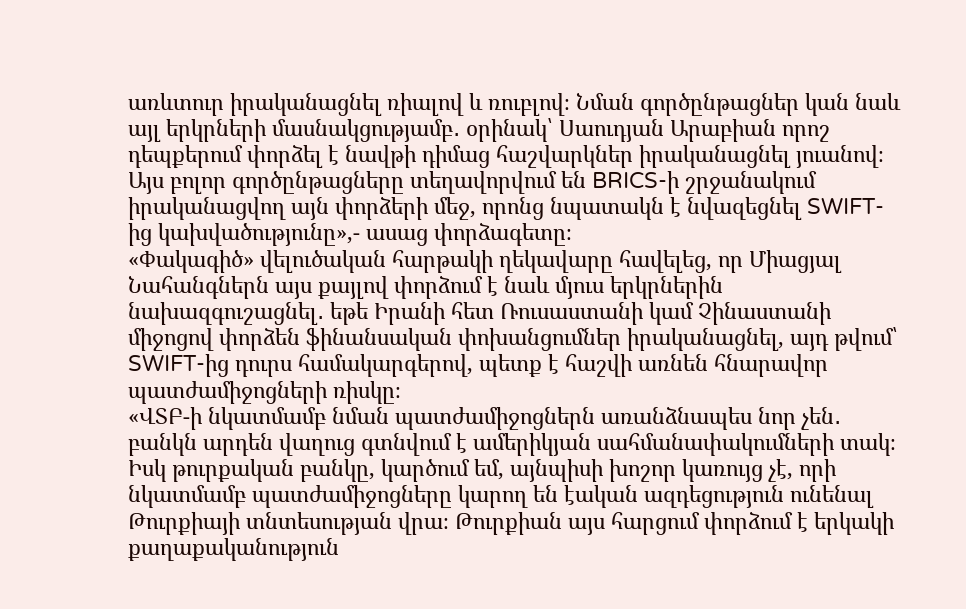առևտուր իրականացնել ռիալով և ռուբլով։ Նման գործընթացներ կան նաև այլ երկրների մասնակցությամբ․ օրինակ՝ Սաուդյան Արաբիան որոշ դեպքերում փորձել է նավթի դիմաց հաշվարկներ իրականացնել յուանով։ Այս բոլոր գործընթացները տեղավորվում են BRICS-ի շրջանակում իրականացվող այն փորձերի մեջ, որոնց նպատակն է նվազեցնել SWIFT-ից կախվածությունը»,- ասաց փորձագետը։
«Փակագիծ» վելուծական հարթակի ղեկավարը հավելեց, որ Միացյալ Նահանգներն այս քայլով փորձում է նաև մյուս երկրներին նախազգուշացնել․ եթե Իրանի հետ Ռուսաստանի կամ Չինաստանի միջոցով փորձեն ֆինանսական փոխանցումներ իրականացնել, այդ թվում՝ SWIFT-ից դուրս համակարգերով, պետք է հաշվի առնեն հնարավոր պատժամիջոցների ռիսկը։
«ՎՏԲ-ի նկատմամբ նման պատժամիջոցներն առանձնապես նոր չեն․ բանկն արդեն վաղուց գտնվում է ամերիկյան սահմանափակումների տակ։ Իսկ թուրքական բանկը, կարծում եմ, այնպիսի խոշոր կառույց չէ, որի նկատմամբ պատժամիջոցները կարող են էական ազդեցություն ունենալ Թուրքիայի տնտեսության վրա։ Թուրքիան այս հարցում փորձում է երկակի քաղաքականություն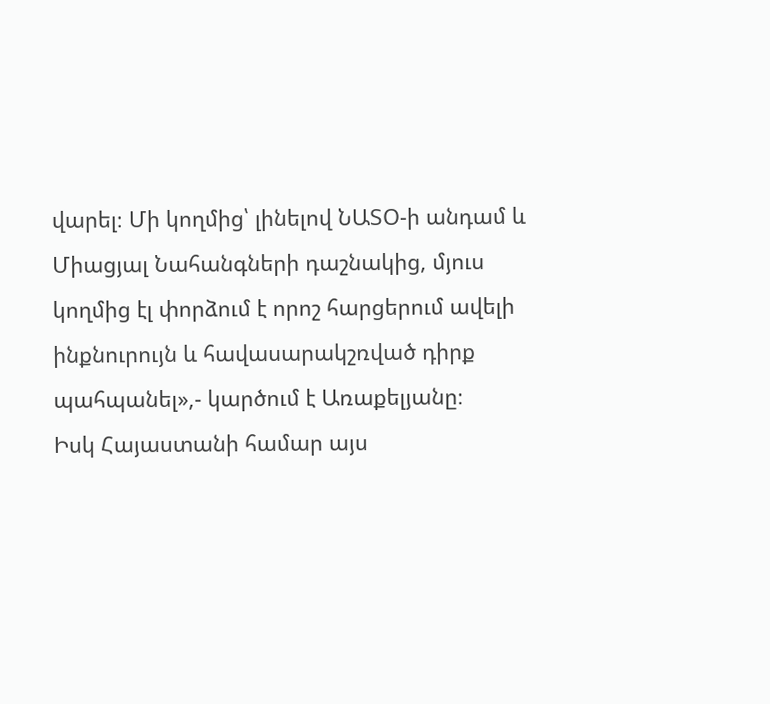վարել։ Մի կողմից՝ լինելով ՆԱՏՕ-ի անդամ և Միացյալ Նահանգների դաշնակից, մյուս կողմից էլ փորձում է որոշ հարցերում ավելի ինքնուրույն և հավասարակշռված դիրք պահպանել»,- կարծում է Առաքելյանը։
Իսկ Հայաստանի համար այս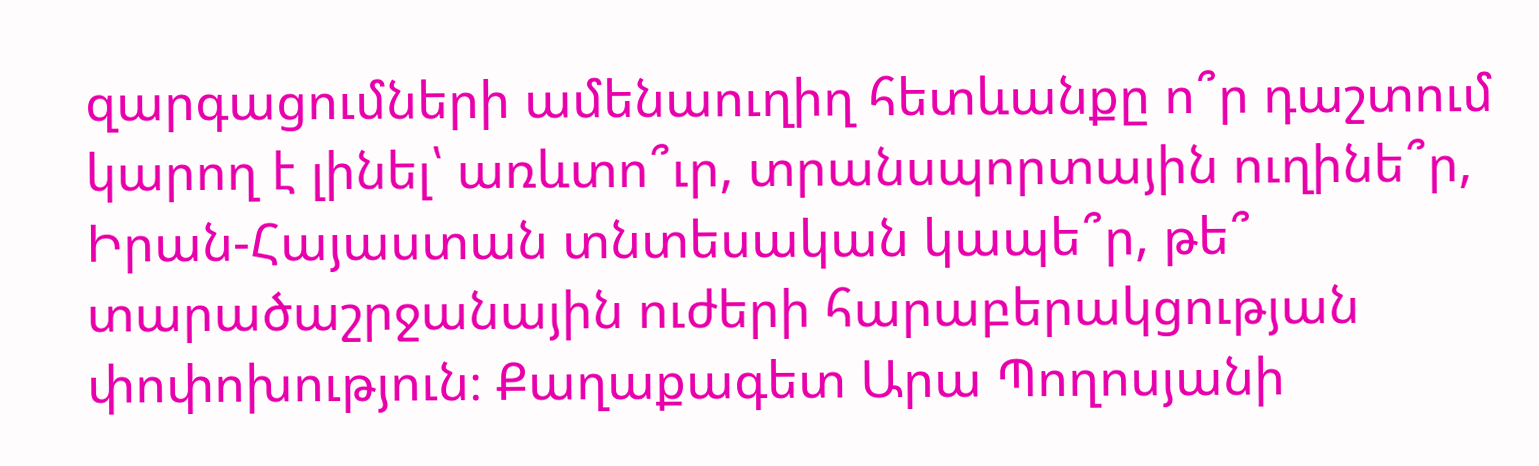զարգացումների ամենաուղիղ հետևանքը ո՞ր դաշտում կարող է լինել՝ առևտո՞ւր, տրանսպորտային ուղինե՞ր, Իրան-Հայաստան տնտեսական կապե՞ր, թե՞ տարածաշրջանային ուժերի հարաբերակցության փոփոխություն։ Քաղաքագետ Արա Պողոսյանի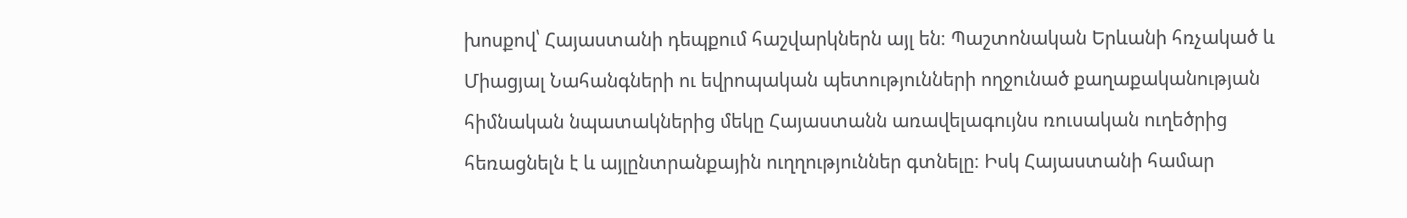խոսքով՝ Հայաստանի դեպքում հաշվարկներն այլ են։ Պաշտոնական Երևանի հռչակած և Միացյալ Նահանգների ու եվրոպական պետությունների ողջունած քաղաքականության հիմնական նպատակներից մեկը Հայաստանն առավելագույնս ռուսական ուղեծրից հեռացնելն է և այլընտրանքային ուղղություններ գտնելը։ Իսկ Հայաստանի համար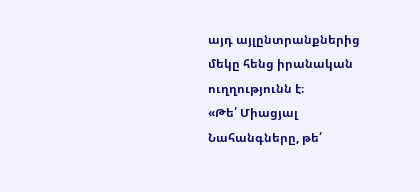այդ այլընտրանքներից մեկը հենց իրանական ուղղությունն է։
«Թե՛ Միացյալ Նահանգները, թե՛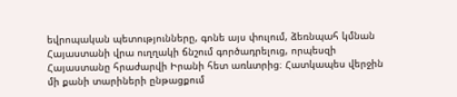եվրոպական պետությունները, գոնե այս փուլում, ձեռնպահ կմնան Հայաստանի վրա ուղղակի ճնշում գործադրելուց, որպեսզի Հայաստանը հրաժարվի Իրանի հետ առևտրից։ Հատկապես վերջին մի քանի տարիների ընթացքում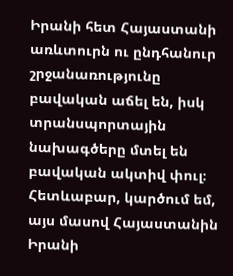Իրանի հետ Հայաստանի առևտուրն ու ընդհանուր շրջանառությունը բավական աճել են, իսկ տրանսպորտային նախագծերը մտել են բավական ակտիվ փուլ։ Հետևաբար, կարծում եմ, այս մասով Հայաստանին Իրանի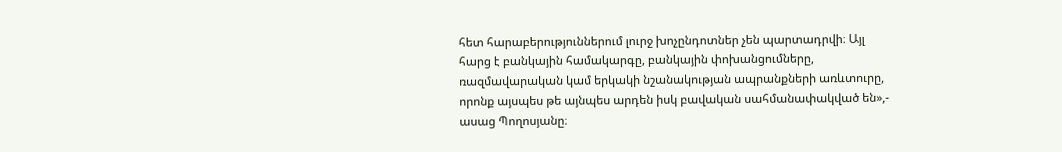հետ հարաբերություններում լուրջ խոչընդոտներ չեն պարտադրվի։ Այլ հարց է բանկային համակարգը, բանկային փոխանցումները, ռազմավարական կամ երկակի նշանակության ապրանքների առևտուրը, որոնք այսպես թե այնպես արդեն իսկ բավական սահմանափակված են»,- ասաց Պողոսյանը։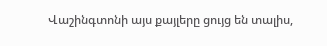Վաշինգտոնի այս քայլերը ցույց են տալիս,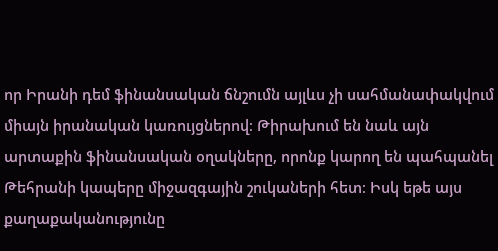որ Իրանի դեմ ֆինանսական ճնշումն այլևս չի սահմանափակվում միայն իրանական կառույցներով։ Թիրախում են նաև այն արտաքին ֆինանսական օղակները, որոնք կարող են պահպանել Թեհրանի կապերը միջազգային շուկաների հետ։ Իսկ եթե այս քաղաքականությունը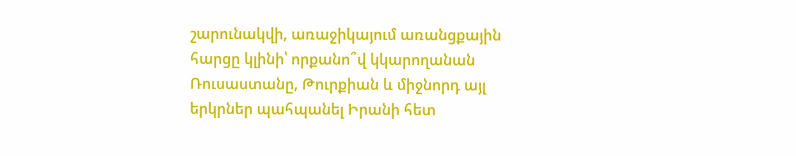շարունակվի, առաջիկայում առանցքային հարցը կլինի՝ որքանո՞վ կկարողանան Ռուսաստանը, Թուրքիան և միջնորդ այլ երկրներ պահպանել Իրանի հետ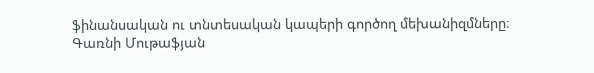ֆինանսական ու տնտեսական կապերի գործող մեխանիզմները։
Գառնի Մութաֆյան